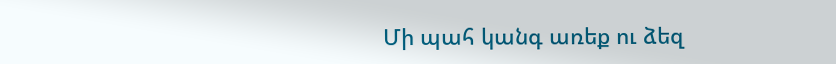Մի պահ կանգ առեք ու ձեզ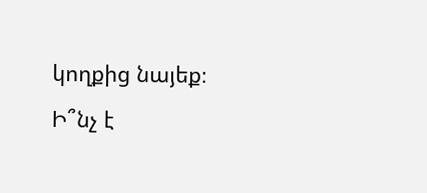կողքից նայեք։
Ի՞նչ է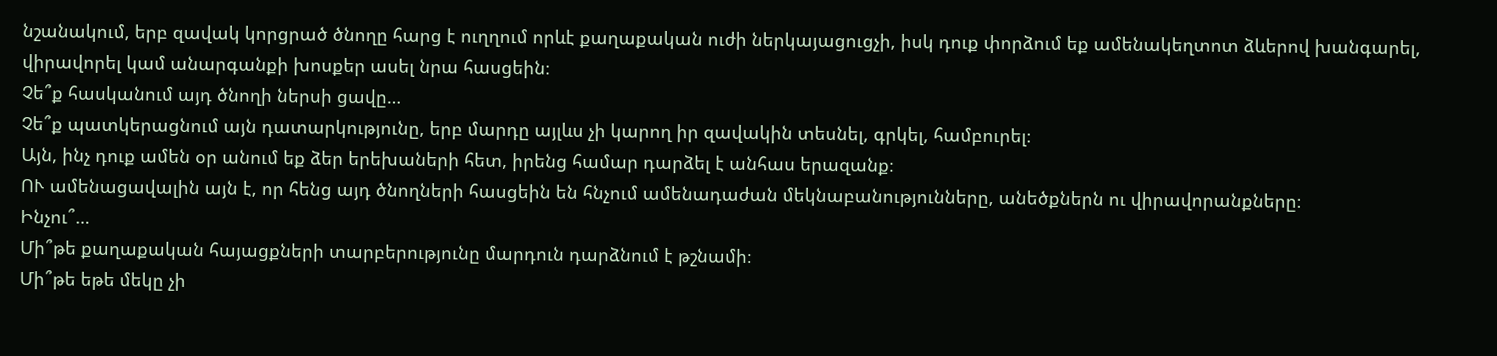նշանակում, երբ զավակ կորցրած ծնողը հարց է ուղղում որևէ քաղաքական ուժի ներկայացուցչի, իսկ դուք փորձում եք ամենակեղտոտ ձևերով խանգարել, վիրավորել կամ անարգանքի խոսքեր ասել նրա հասցեին։
Չե՞ք հասկանում այդ ծնողի ներսի ցավը…
Չե՞ք պատկերացնում այն դատարկությունը, երբ մարդը այլևս չի կարող իր զավակին տեսնել, գրկել, համբուրել։
Այն, ինչ դուք ամեն օր անում եք ձեր երեխաների հետ, իրենց համար դարձել է անհաս երազանք։
ՈՒ ամենացավալին այն է, որ հենց այդ ծնողների հասցեին են հնչում ամենադաժան մեկնաբանությունները, անեծքներն ու վիրավորանքները։
Ինչու՞…
Մի՞թե քաղաքական հայացքների տարբերությունը մարդուն դարձնում է թշնամի։
Մի՞թե եթե մեկը չի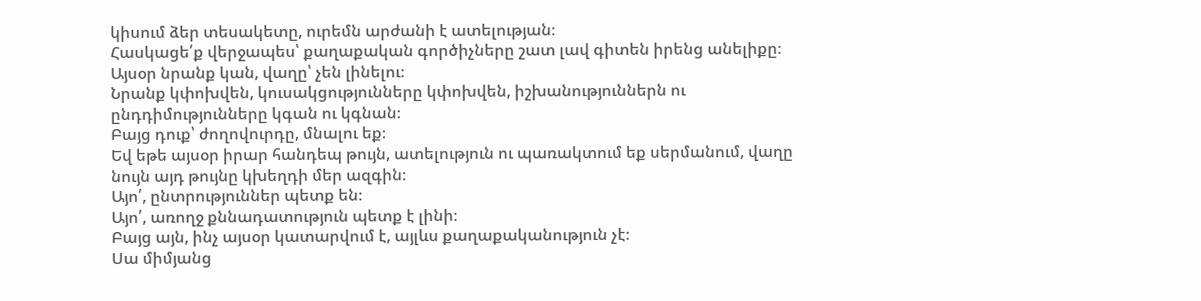կիսում ձեր տեսակետը, ուրեմն արժանի է ատելության։
Հասկացե՛ք վերջապես՝ քաղաքական գործիչները շատ լավ գիտեն իրենց անելիքը։
Այսօր նրանք կան, վաղը՝ չեն լինելու։
Նրանք կփոխվեն, կուսակցությունները կփոխվեն, իշխանություններն ու ընդդիմությունները կգան ու կգնան։
Բայց դուք՝ ժողովուրդը, մնալու եք։
Եվ եթե այսօր իրար հանդեպ թույն, ատելություն ու պառակտում եք սերմանում, վաղը նույն այդ թույնը կխեղդի մեր ազգին։
Այո՛, ընտրություններ պետք են։
Այո՛, առողջ քննադատություն պետք է լինի։
Բայց այն, ինչ այսօր կատարվում է, այլևս քաղաքականություն չէ։
Սա միմյանց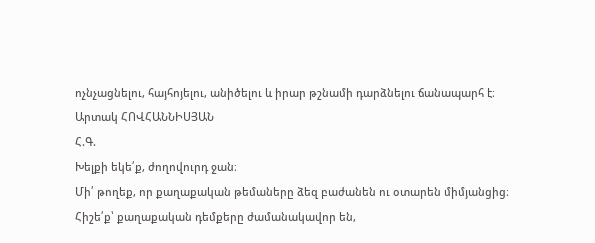ոչնչացնելու, հայհոյելու, անիծելու և իրար թշնամի դարձնելու ճանապարհ է։
Արտակ ՀՈՎՀԱՆՆԻՍՅԱՆ
Հ.Գ.
Խելքի եկե՛ք, ժողովուրդ ջան։
Մի՛ թողեք, որ քաղաքական թեմաները ձեզ բաժանեն ու օտարեն միմյանցից։
Հիշե՛ք՝ քաղաքական դեմքերը ժամանակավոր են,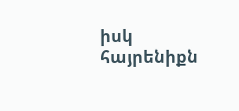իսկ հայրենիքն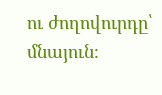ու ժողովուրդը՝ մնայուն։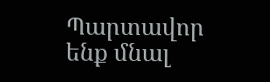Պարտավոր ենք մնալ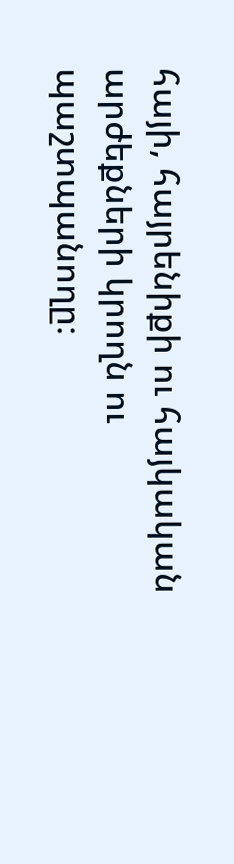հայի, հայրենիքի ու հայկական արժեքների կրողն ու պաշտպանողը։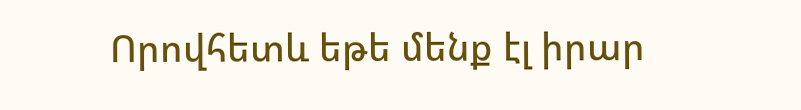Որովհետև եթե մենք էլ իրար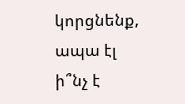կորցնենք, ապա էլ ի՞նչ է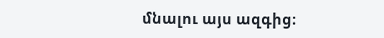մնալու այս ազգից։